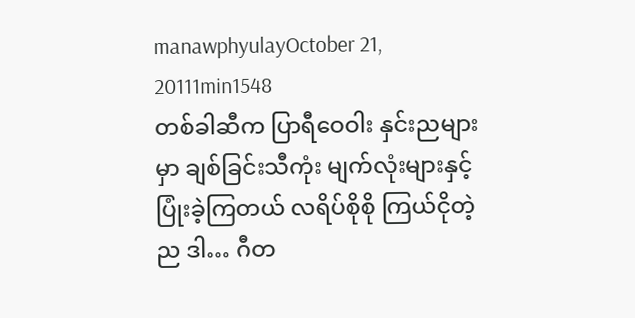manawphyulayOctober 21, 20111min1548
တစ်ခါဆီက ပြာရီဝေဝါး နှင်းညများမှာ ချစ်ခြင်းသီကုံး မျက်လုံးများနှင့် ပြုံးခဲ့ကြတယ် လရိပ်စိုစို ကြယ်ငိုတဲ့ည ဒါ… ဂီတ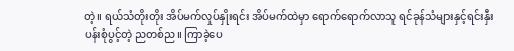တဲ့။ ရယ်သံတိုးတိုး အိပ်မက်လှုပ်နှိုးရင်း အိပ်မက်ထဲမှာ ရောက်ရောက်လာသူ ရင်ခုန်သံများနှင့်ရင်းနှီး ပန်းစုံပွင့်တဲ့ ညတစ်ည။ ကြာခဲ့ပေ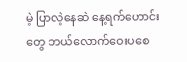မဲ့ ပြာလဲ့နေဆဲ နေ့ရက်ဟောင်းတွေ ဘယ်လောက်ဝေးပစေ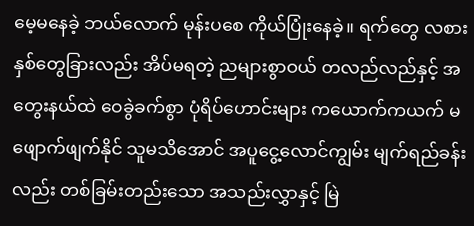မေ့မနေခဲ့ ဘယ်လောက် မုန်းပစေ ကိုယ်ပြုံးနေခဲ့။ ရက်တွေ လစား နှစ်တွေခြားလည်း အိပ်မရတဲ့ ညများစွာဝယ် တလည်လည်နှင့် အတွေးနယ်ထဲ ဝေခွဲခက်စွာ ပုံရိပ်ဟောင်းများ ကယောက်ကယက် မဖျောက်ဖျက်နိုင် သူမသိအောင် အပူငွေ့လောင်ကျွမ်း မျက်ရည်ခန်းလည်း တစ်ခြမ်းတည်းသော အသည်းလွှာနှင့် မြဲ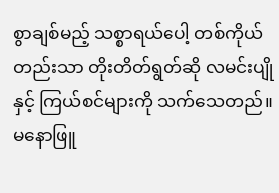စွာချစ်မည့် သစ္စာရယ်ပေါ့ တစ်ကိုယ်တည်းသာ တိုးတိတ်ရွတ်ဆို လမင်းပျိုနှင့် ကြယ်စင်များကို သက်သေတည်။ မနောဖြူ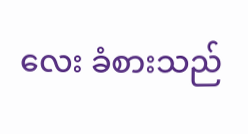လေး ခံစားသည်